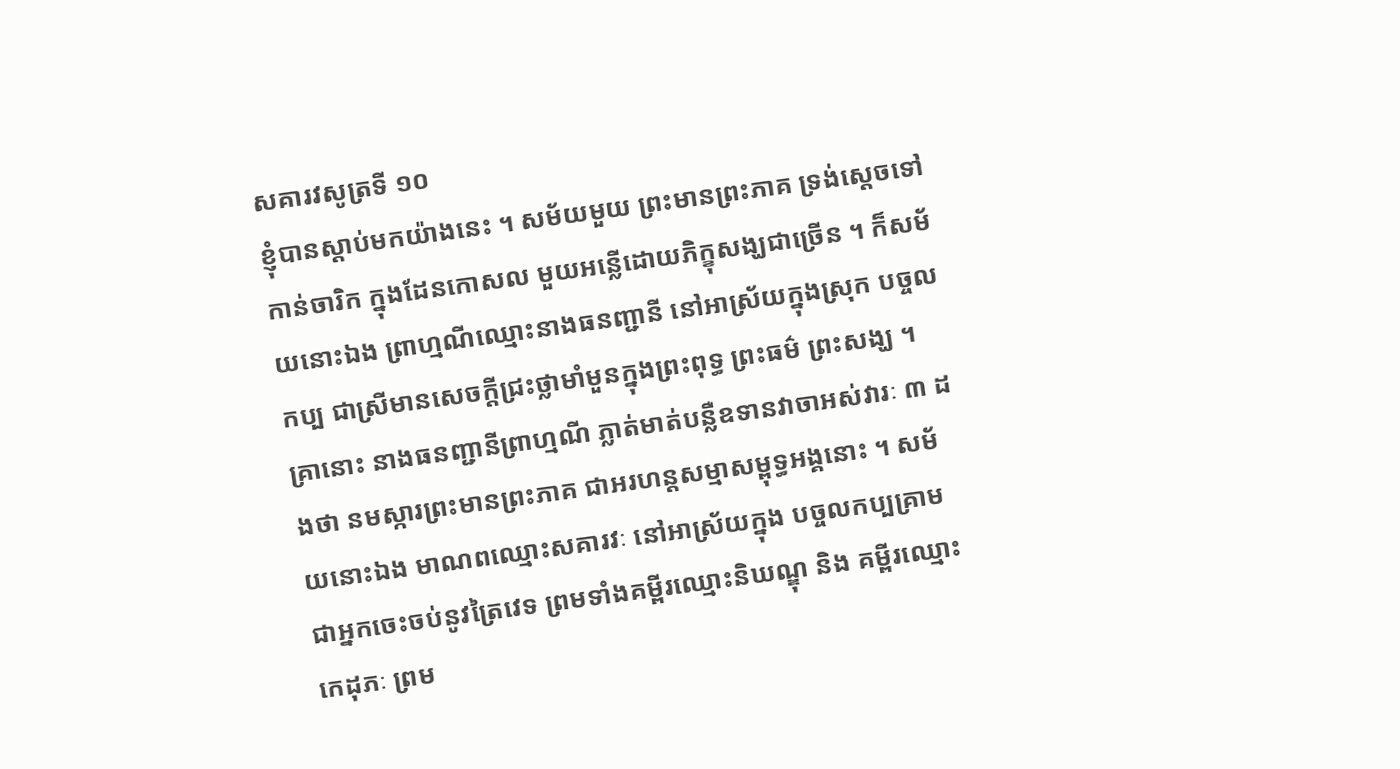សគារវសូត្រទី ១០
ខ្ញុំបានស្តាប់មកយ៉ាងនេះ ។ សម័យមួយ ព្រះមានព្រះភាគ ទ្រង់ស្តេចទៅកាន់ចារិក ក្នុងដែនកោសល មួយអន្លើដោយភិក្ខុសង្ឃជាច្រើន ។ ក៏សម័យនោះឯង ព្រាហ្មណីឈ្មោះនាងធនញ្ជានី នៅអាស្រ័យក្នុងស្រុក បច្ចលកប្ប ជាស្រីមានសេចក្តីជ្រះថ្លាមាំមួនក្នុងព្រះពុទ្ធ ព្រះធម៌ ព្រះសង្ឃ ។ គ្រានោះ នាងធនញ្ជានីព្រាហ្មណី ភ្លាត់មាត់បន្លឺឧទានវាចាអស់វារៈ ៣ ដងថា នមស្ការព្រះមានព្រះភាគ ជាអរហន្តសម្មាសម្ពុទ្ធអង្គនោះ ។ សម័យនោះឯង មាណពឈ្មោះសគារវៈ នៅអាស្រ័យក្នុង បច្ចលកប្បគ្រាម ជាអ្នកចេះចប់នូវត្រៃវេទ ព្រមទាំងគម្ពីរឈ្មោះនិឃណ្ឌុ និង គម្ពីរឈ្មោះកេដុភៈ ព្រម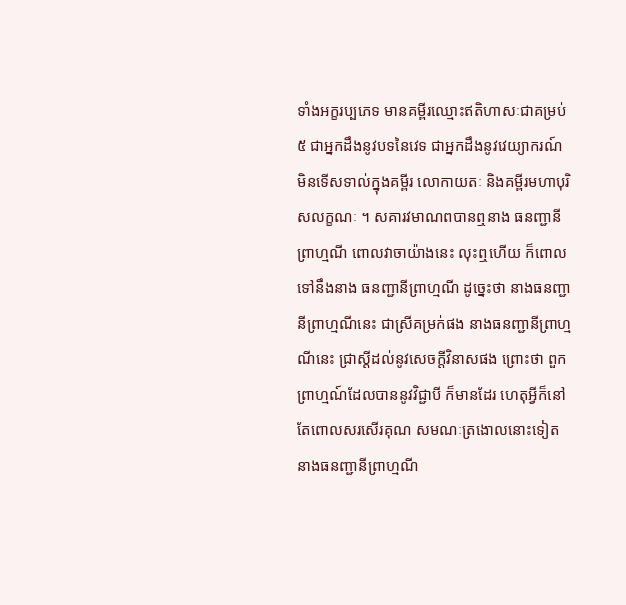ទាំងអក្ខរប្បភេទ មានគម្ពីរឈ្មោះឥតិហាសៈជាគម្រប់ ៥ ជាអ្នកដឹងនូវបទនៃវេទ ជាអ្នកដឹងនូវវេយ្យាករណ៍ មិនទើសទាល់ក្នុងគម្ពីរ លោកាយតៈ និងគម្ពីរមហាបុរិសលក្ខណៈ ។ សគារវមាណពបានឮនាង ធនញ្ជានីព្រាហ្មណី ពោលវាចាយ៉ាងនេះ លុះឮហើយ ក៏ពោលទៅនឹងនាង ធនញ្ជានីព្រាហ្មណី ដូច្នេះថា នាងធនញ្ជានីព្រាហ្មណីនេះ ជាស្រីគម្រក់ផង នាងធនញ្ជានីព្រាហ្មណីនេះ ជ្រាស្តីដល់នូវសេចក្តីវិនាសផង ព្រោះថា ពួក ព្រាហ្មណ៍ដែលបាននូវវិជ្ជាបី ក៏មានដែរ ហេតុអ្វីក៏នៅតែពោលសរសើរគុណ សមណៈត្រងោលនោះទៀត នាងធនញ្ជានីព្រាហ្មណី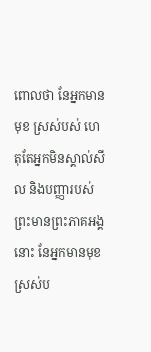ពោលថា នែអ្នកមានមុខ ស្រស់បស់ ហេតុតែអ្នកមិនស្គាល់សីល និងបញ្ញារបស់ព្រះមានព្រះភាគអង្គ នោះ នែអ្នកមានមុខស្រស់ប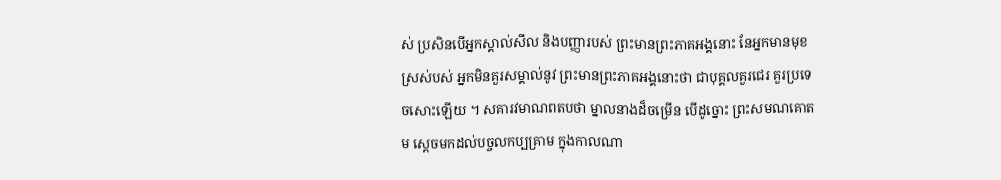ស់ ប្រសិនបើអ្នកស្គាល់សីល និងបញ្ញារបស់ ព្រះមានព្រះភាគអង្គនោះ នែអ្នកមានមុខស្រស់បស់ អ្នកមិនគួរសម្គាល់នូវ ព្រះមានព្រះភាគអង្គនោះថា ជាបុគ្គលគួរជេរ គួរប្រទេចសោះឡើយ ។ សគារវមាណពតបថា ម្នាលនាងដ៏ចម្រើន បើដូច្នោះ ព្រះសមណគោតម ស្តេចមកដល់បច្ចលកប្បគ្រាម ក្នុងកាលណា